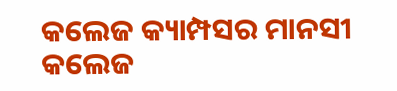କଲେଜ କ୍ୟାମ୍ପସର ମାନସୀ
କଲେଜ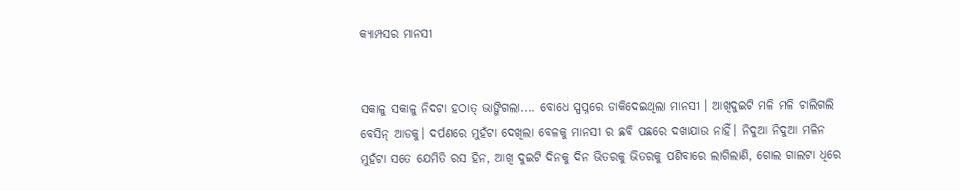କ୍ୟାମ୍ପସର ମାନସୀ


ସକାଳୁ ସକାଳୁ ନିଦଟା ହଠାତ୍ ଭାଙ୍ଗିଗଲା.... ବୋଧେ ସ୍ପପ୍ନରେ ଡାକିଦେଇଥିଲା ମାନସୀ । ଆଖିଦୁଇଟି ମଳି ମଳି ଚାଲିଗଲି ବେସିନ୍ ଆଡକୁ। ଦର୍ପଣରେ ମୁହଁଟା ଦେଖିଲା ବେଳକୁ ମାନସୀ ର ଛବି ପଛରେ ଦଖାଯାଉ ନାହିଁ। ନିଦୁଆ ନିଦୁଆ ମଳିନ ମୁହଁଟା ସତେ ଯେମିତି ରସ ହିନ, ଆଖି ଦୁଇଟି ଦିନକୁ ଦିନ ଭିତରକୁ ଭିତରକୁ ପଶିବାରେ ଲାଗିଲାଣି, ଗୋଲ ଗାଲଟା ଧିରେ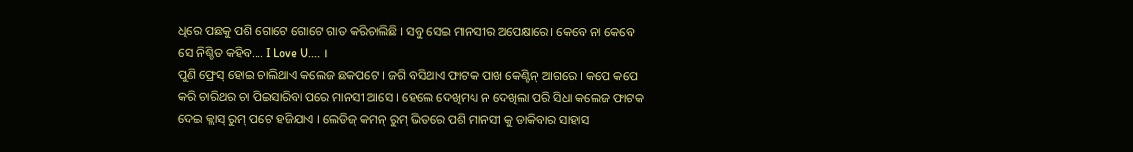ଧିରେ ପଛକୁ ପଶି ଗୋଟେ ଗୋଟେ ଗାତ କରିଚାଲିଛି । ସବୁ ସେଇ ମାନସୀର ଅପେକ୍ଷାରେ। କେବେ ନା କେବେ ସେ ନିଶ୍ଚିତ କହିବ.... I Love U.... ।
ପୁଣି ଫ୍ରେସ୍ ହୋଇ ଚାଲିଥାଏ କଲେଜ ଛକପଟେ । ଜଗି ବସିଥାଏ ଫାଟକ ପାଖ କେଣ୍ଟିନ୍ ଆଗରେ । କପେ କପେ କରି ଚାରିଥର ଚା ପିଇସାରିବା ପରେ ମାନସୀ ଆସେ । ହେଲେ ଦେଖିମଧ୍ୟ ନ ଦେଖିଲା ପରି ସିଧା କଲେଜ ଫାଟକ ଦେଇ କ୍ଲାସ୍ ରୁମ୍ ପଟେ ହଜିଯାଏ । ଲେଡିଜ୍ କମନ୍ ରୁମ୍ ଭିତରେ ପଶି ମାନସୀ କୁ ଡାକିବାର ସାହାସ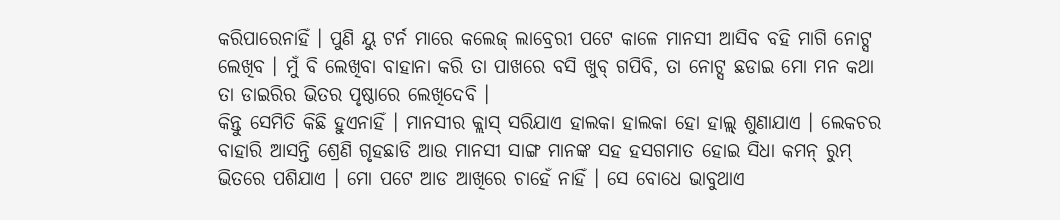କରିପାରେନାହିଁ । ପୁଣି ୟୁ ଟର୍ନ ମାରେ କଲେଜ୍ ଲାବ୍ରେରୀ ପଟେ କାଳେ ମାନସୀ ଆସିବ ବହି ମାଗି ନୋଟ୍ସ ଲେଖିବ । ମୁଁ ବି ଲେଖିବା ବାହାନା କରି ତା ପାଖରେ ବସି ଖୁବ୍ ଗପିବି, ତା ନୋଟ୍ସ ଛଡାଇ ମୋ ମନ କଥା ତା ଡାଇରିର ଭିତର ପୃଷ୍ଠାରେ ଲେଖିଦେବି ।
କିନ୍ତୁ ସେମିତି କିଛି ହୁଏନାହିଁ । ମାନସୀର କ୍ଲାସ୍ ସରିଯାଏ ହାଲକା ହାଲକା ହୋ ହାଲ୍ଲ୍ ଶୁଣାଯାଏ । ଲେକଚର ବାହାରି ଆସନ୍ତି ଶ୍ରେଣି ଗୃହଛାଡି ଆଉ ମାନସୀ ସାଙ୍ଗ ମାନଙ୍କ ସହ ହସଗମାତ ହୋଇ ସିଧା କମନ୍ ରୁମ୍ ଭିତରେ ପଶିଯାଏ । ମୋ ପଟେ ଆଡ ଆଖିରେ ଚାହେଁ ନାହିଁ । ସେ ବୋଧେ ଭାବୁଥାଏ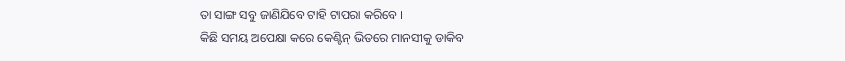ତା ସାଙ୍ଗ ସବୁ ଜାଣିଯିବେ ଟାହି ଟାପରା କରିବେ ।
କିଛି ସମୟ ଅପେକ୍ଷା କରେ କେଣ୍ଟିନ୍ ଭିତରେ ମାନସୀକୁ ଡାକିବ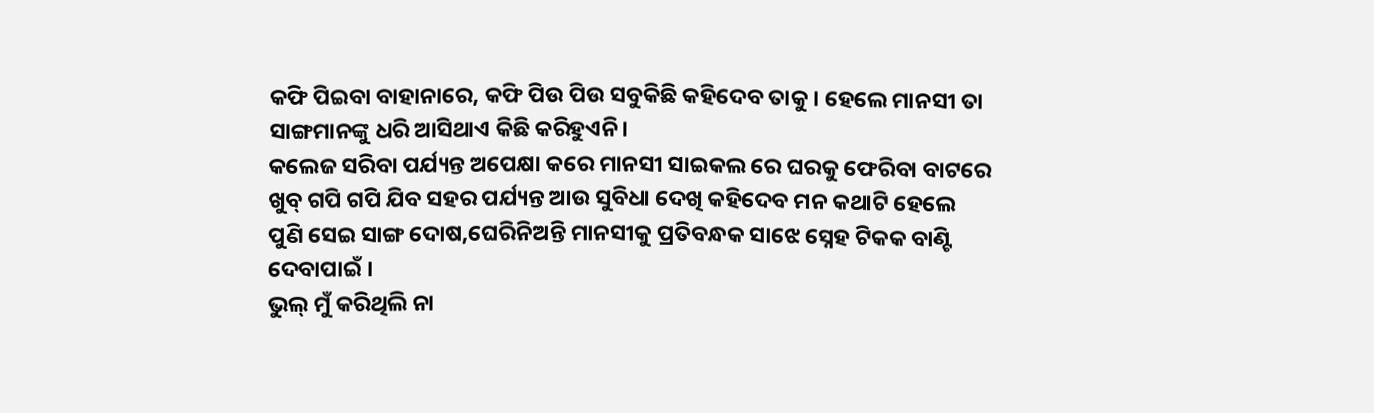କଫି ପିଇବା ବାହାନାରେ, କଫି ପିଉ ପିଉ ସବୁକିଛି କହିଦେବ ତାକୁ । ହେଲେ ମାନସୀ ତା ସାଙ୍ଗମାନଙ୍କୁ ଧରି ଆସିଥାଏ କିଛି କରିହୁଏନି।
କଲେଜ ସରିବା ପର୍ଯ୍ୟନ୍ତ ଅପେକ୍ଷା କରେ ମାନସୀ ସାଇକଲ ରେ ଘରକୁ ଫେରିବା ବାଟରେ ଖୁବ୍ ଗପି ଗପି ଯିବ ସହର ପର୍ଯ୍ୟନ୍ତ ଆଉ ସୁବିଧା ଦେଖି କହିଦେବ ମନ କଥାଟି ହେଲେ ପୁଣି ସେଇ ସାଙ୍ଗ ଦୋଷ,ଘେରିନିଅନ୍ତି ମାନସୀକୁ ପ୍ରତିବନ୍ଧକ ସାଝେ ସ୍ନେହ ଟିକକ ବାଣ୍ଟି ଦେବାପାଇଁ ।
ଭୁଲ୍ ମୁଁ କରିଥିଲି ନା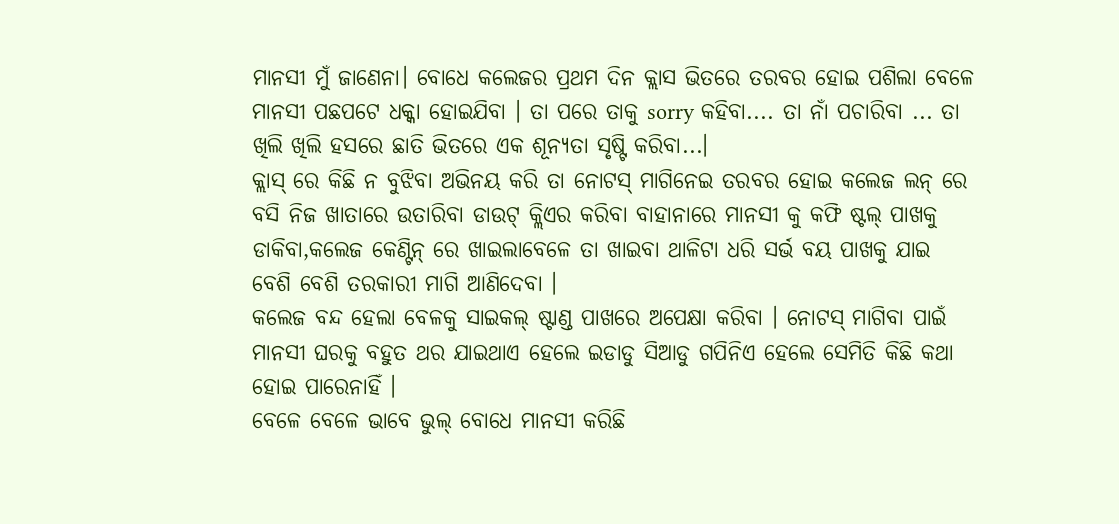ମାନସୀ ମୁଁ ଜାଣେନା। ବୋଧେ କଲେଜର ପ୍ରଥମ ଦିନ କ୍ଲାସ ଭିତରେ ତରବର ହୋଇ ପଶିଲା ବେଳେ ମାନସୀ ପଛପଟେ ଧକ୍କା ହୋଇଯିବା । ତା ପରେ ତାକୁ sorry କହିବା.... ତା ନାଁ ପଚାରିବା ... ତା ଖିଲି ଖିଲି ହସରେ ଛାତି ଭିତରେ ଏକ ଶୂନ୍ୟତା ସୃଷ୍ଟି କରିବା...।
କ୍ଲାସ୍ ରେ କିଛି ନ ବୁଝିବା ଅଭିନୟ କରି ତା ନୋଟସ୍ ମାଗିନେଇ ତରବର ହୋଇ କଲେଜ ଲନ୍ ରେ ବସି ନିଜ ଖାତାରେ ଉତାରିବା ଡାଉଟ୍ କ୍ଲିଏର କରିବା ବାହାନାରେ ମାନସୀ କୁ କଫି ଷ୍ଟଲ୍ ପାଖକୁ ଡାକିବା,କଲେଜ କେଣ୍ଟିନ୍ ରେ ଖାଇଲାବେଳେ ତା ଖାଇବା ଥାଳିଟା ଧରି ସର୍ଭ ବୟ ପାଖକୁ ଯାଇ ବେଶି ବେଶି ତରକାରୀ ମାଗି ଆଣିଦେବା ।
କଲେଜ ବନ୍ଦ ହେଲା ବେଳକୁ ସାଇକଲ୍ ଷ୍ଟାଣ୍ଡ ପାଖରେ ଅପେକ୍ଷା କରିବା । ନୋଟସ୍ ମାଗିବା ପାଇଁ ମାନସୀ ଘରକୁ ବହୁତ ଥର ଯାଇଥାଏ ହେଲେ ଇଡାଡୁ ସିଆଡୁ ଗପିନିଏ ହେଲେ ସେମିତି କିଛି କଥା ହୋଇ ପାରେନାହିଁ ।
ବେଳେ ବେଳେ ଭାବେ ଭୁଲ୍ ବୋଧେ ମାନସୀ କରିଛି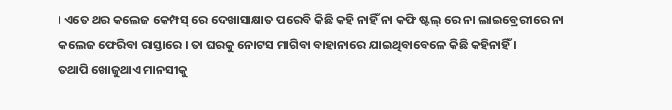। ଏତେ ଥର କଲେଜ କେମ୍ପସ୍ ରେ ଦେଖାସାକ୍ଷାତ ପରେବି କିଛି କହି ନାହିଁ ନା କଫି ଷ୍ଟଲ୍ ରେ ନା ଲାଇବ୍ରେରୀରେ ନା କଲେଜ ଫେରିବା ରାସ୍ତାରେ । ତା ଘରକୁ ନୋଟସ ମାଗିବା ବାହାନାରେ ଯାଇଥିବାବେଳେ କିଛି କହିନାହିଁ ।
ତଥାପି ଖୋଜୁଥାଏ ମାନସୀକୁ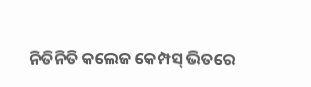ନିତିନିତି କଲେଜ କେମ୍ପସ୍ ଭିତରେ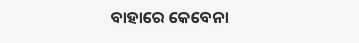ବାହାରେ କେବେନା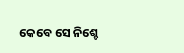କେବେ ସେ ନିଶ୍ଚେ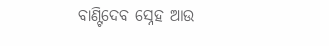ବାଣ୍ଟିଦେବ ସ୍ନେହ ଆଉ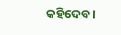କହିଦେବ।